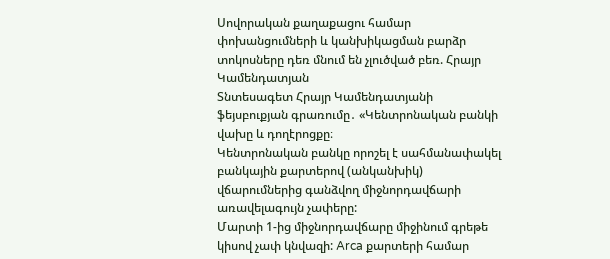Սովորական քաղաքացու համար փոխանցումների և կանխիկացման բարձր տոկոսները դեռ մնում են չլուծված բեռ. Հրայր Կամենդատյան
Տնտեսագետ Հրայր Կամենդատյանի ֆեյսբուքյան գրառումը․ «Կենտրոնական բանկի վախը և դողէրոցքը։
Կենտրոնական բանկը որոշել է սահմանափակել բանկային քարտերով (անկանխիկ) վճարումներից գանձվող միջնորդավճարի առավելագույն չափերը:
Մարտի 1-ից միջնորդավճարը միջինում գրեթե կիսով չափ կնվազի: Arca քարտերի համար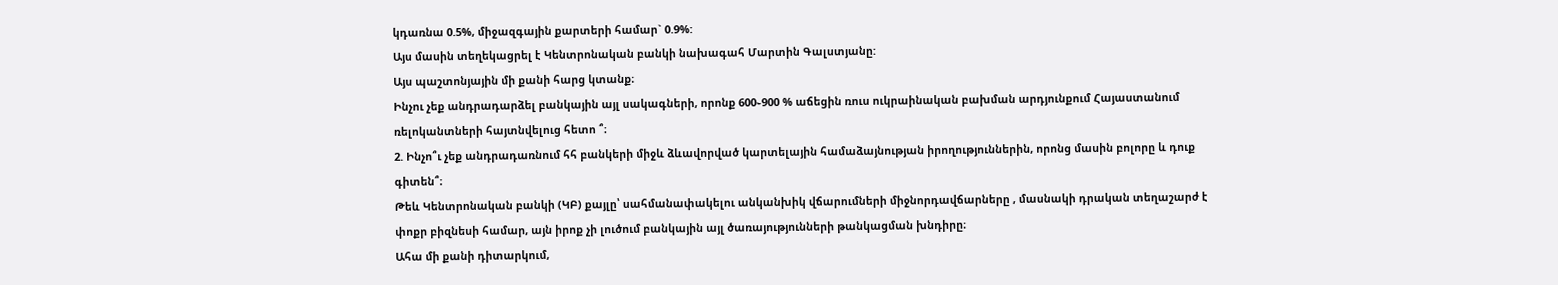կդառնա 0.5%, միջազգային քարտերի համար` 0.9%:
Այս մասին տեղեկացրել է Կենտրոնական բանկի նախագահ Մարտին Գալստյանը:
Այս պաշտոնյային մի քանի հարց կտանք։
Ինչու չեք անդրադարձել բանկային այլ սակագների, որոնք 600֊900 % աճեցին ռուս ուկրաինական բախման արդյունքում Հայաստանում ռելոկանտների հայտնվելուց հետո ՞։
2. Ինչո՞ւ չեք անդրադառնում հհ բանկերի միջև ձևավորված կարտելային համաձայնության իրողություններին, որոնց մասին բոլորը և դուք գիտեն՞։
Թեև Կենտրոնական բանկի (ԿԲ) քայլը՝ սահմանափակելու անկանխիկ վճարումների միջնորդավճարները , մասնակի դրական տեղաշարժ է փոքր բիզնեսի համար, այն իրոք չի լուծում բանկային այլ ծառայությունների թանկացման խնդիրը։
Ահա մի քանի դիտարկում,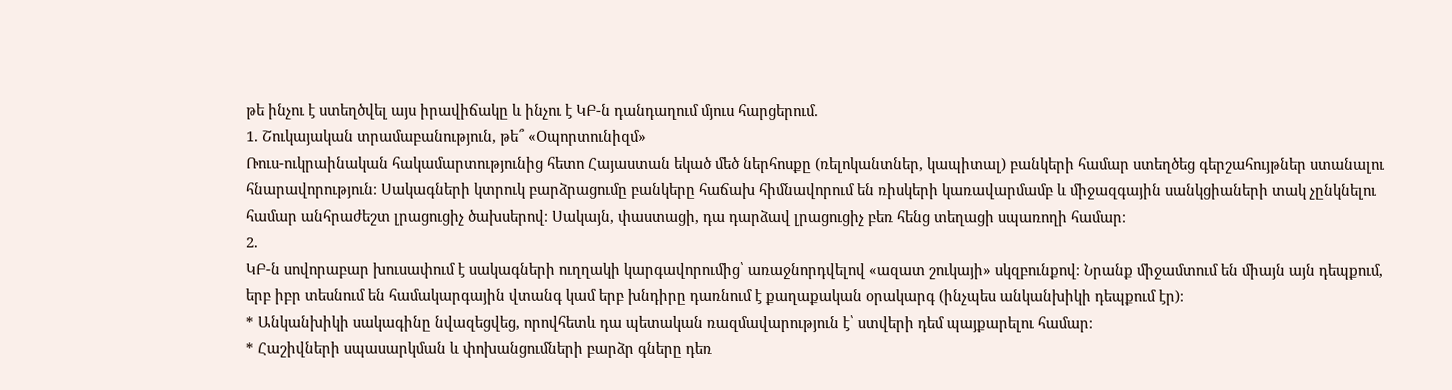թե ինչու է ստեղծվել այս իրավիճակը և ինչու է ԿԲ-ն դանդաղում մյուս հարցերում.
1. Շուկայական տրամաբանություն, թե՞ «Օպորտունիզմ»
Ռուս-ուկրաինական հակամարտությունից հետո Հայաստան եկած մեծ ներհոսքը (ռելոկանտներ, կապիտալ) բանկերի համար ստեղծեց գերշահույթներ ստանալու հնարավորություն։ Սակագների կտրուկ բարձրացումը բանկերը հաճախ հիմնավորում են ռիսկերի կառավարմամբ և միջազգային սանկցիաների տակ չընկնելու համար անհրաժեշտ լրացուցիչ ծախսերով։ Սակայն, փաստացի, դա դարձավ լրացուցիչ բեռ հենց տեղացի սպառողի համար։
2.
ԿԲ-ն սովորաբար խուսափում է սակագների ուղղակի կարգավորումից՝ առաջնորդվելով «ազատ շուկայի» սկզբունքով։ Նրանք միջամտում են միայն այն դեպքում, երբ իբր տեսնում են համակարգային վտանգ կամ երբ խնդիրը դառնում է քաղաքական օրակարգ (ինչպես անկանխիկի դեպքում էր)։
* Անկանխիկի սակագինը նվազեցվեց, որովհետև դա պետական ռազմավարություն է՝ ստվերի դեմ պայքարելու համար։
* Հաշիվների սպասարկման և փոխանցումների բարձր գները դեռ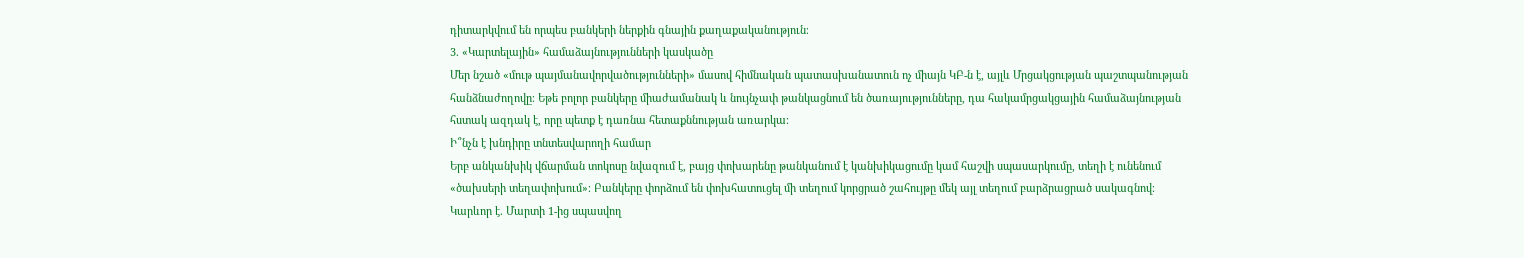դիտարկվում են որպես բանկերի ներքին գնային քաղաքականություն։
3. «Կարտելային» համաձայնությունների կասկածը
Մեր նշած «մութ պայմանավորվածությունների» մասով հիմնական պատասխանատուն ոչ միայն ԿԲ-ն է, այլև Մրցակցության պաշտպանության հանձնաժողովը։ Եթե բոլոր բանկերը միաժամանակ և նույնչափ թանկացնում են ծառայությունները, դա հակամրցակցային համաձայնության հստակ ազդակ է, որը պետք է դառնա հետաքննության առարկա։
Ի՞նչն է խնդիրը տնտեսվարողի համար
Երբ անկանխիկ վճարման տոկոսը նվազում է, բայց փոխարենը թանկանում է կանխիկացումը կամ հաշվի սպասարկումը, տեղի է ունենում «ծախսերի տեղափոխում»։ Բանկերը փորձում են փոխհատուցել մի տեղում կորցրած շահույթը մեկ այլ տեղում բարձրացրած սակագնով։
Կարևոր է. Մարտի 1-ից սպասվող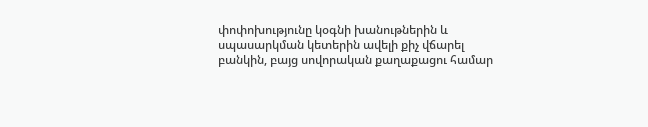փոփոխությունը կօգնի խանութներին և սպասարկման կետերին ավելի քիչ վճարել բանկին, բայց սովորական քաղաքացու համար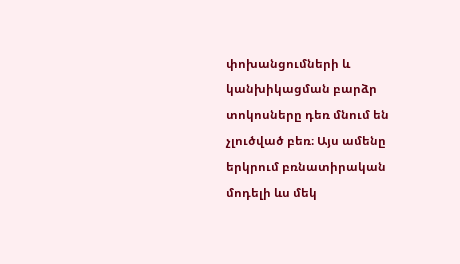փոխանցումների և կանխիկացման բարձր տոկոսները դեռ մնում են չլուծված բեռ։ Այս ամենը երկրում բռնատիրական մոդելի ևս մեկ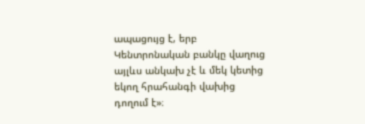ապացույց է, երբ Կենտրոնական բանկը վաղուց այլևս անկախ չէ և մեկ կետից եկող հրահանգի վախից դողում է»։